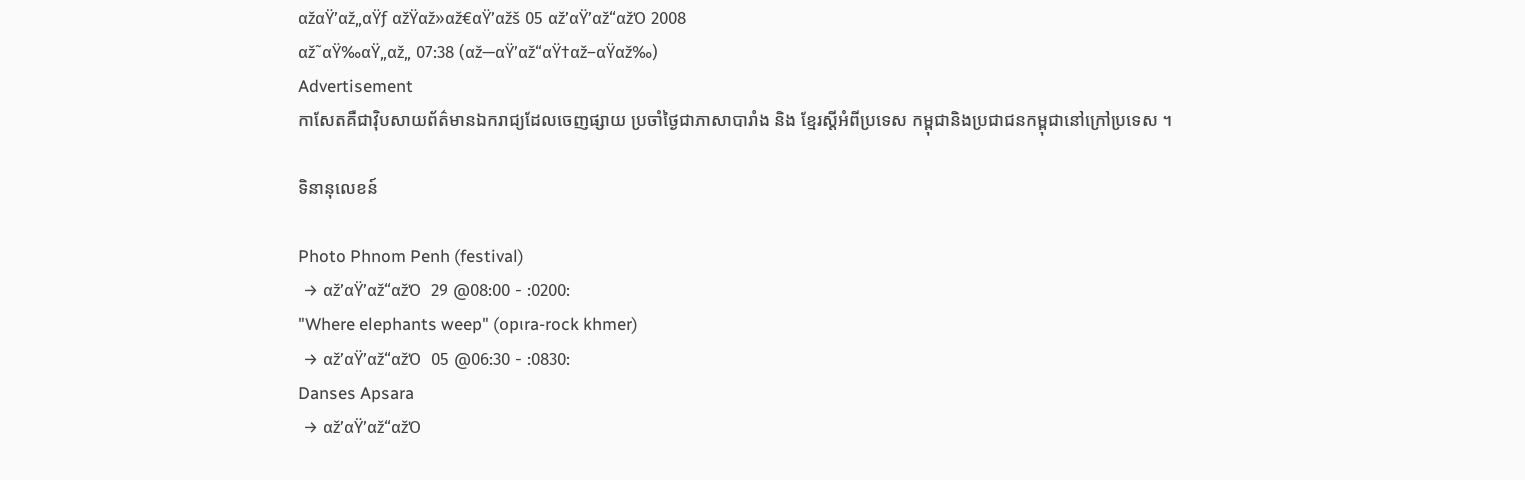αžαŸ’αž„αŸƒ αžŸαž»αž€αŸ’αžš 05 αž’αŸ’αž“αžΌ 2008
αž˜αŸ‰αŸ„αž„ 07:38 (αž—αŸ’αž“αŸ†αž–αŸαž‰)
Advertisement
កាសែតគឺជាវ៉ិបសាយព័ត៌មានឯករាជ្យដែលចេញផ្សាយ ប្រចាំថ្ងៃជាភាសាបារាំង និង ខ្មែរស្តីអំពីប្រទេស កម្ពុជានិងប្រជាជនកម្ពុជានៅក្រៅប្រទេស ។

ទិនានុលេខន៍

Photo Phnom Penh (festival)
 → αž’αŸ’αž“αžΌ  29 @08:00 - :0200:
"Where elephants weep" (opιra-rock khmer)
 → αž’αŸ’αž“αžΌ  05 @06:30 - :0830:
Danses Apsara
 → αž’αŸ’αž“αžΌ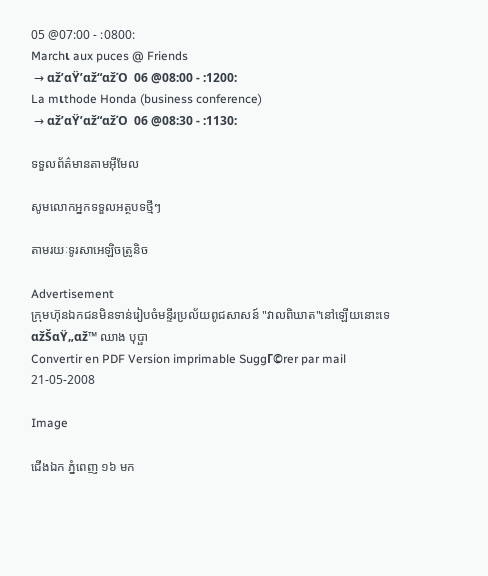05 @07:00 - :0800:
Marchι aux puces @ Friends
 → αž’αŸ’αž“αžΌ  06 @08:00 - :1200:
La mιthode Honda (business conference)
 → αž’αŸ’αž“αžΌ  06 @08:30 - :1130:

ទទួលព័ត៌មានតាមអ៊ីមែល

សូមលោកអ្នកទទួលអត្ថបទថ្មីៗ

តាមរយៈទូរសាអេឡិចត្រូនិច

Advertisement
ក្រុមហ៊ុនឯកជនមិនទាន់រៀបចំមន្ទីរប្រល័យពូជសាសន៍ "វាលពិឃាត"នៅឡើយនោះទេ
αžŠαŸ„αž™ ឈាង បុប្ផា
Convertir en PDF Version imprimable SuggΓ©rer par mail
21-05-2008

Image

ជើងឯក ភ្នំពេញ ១៦ មក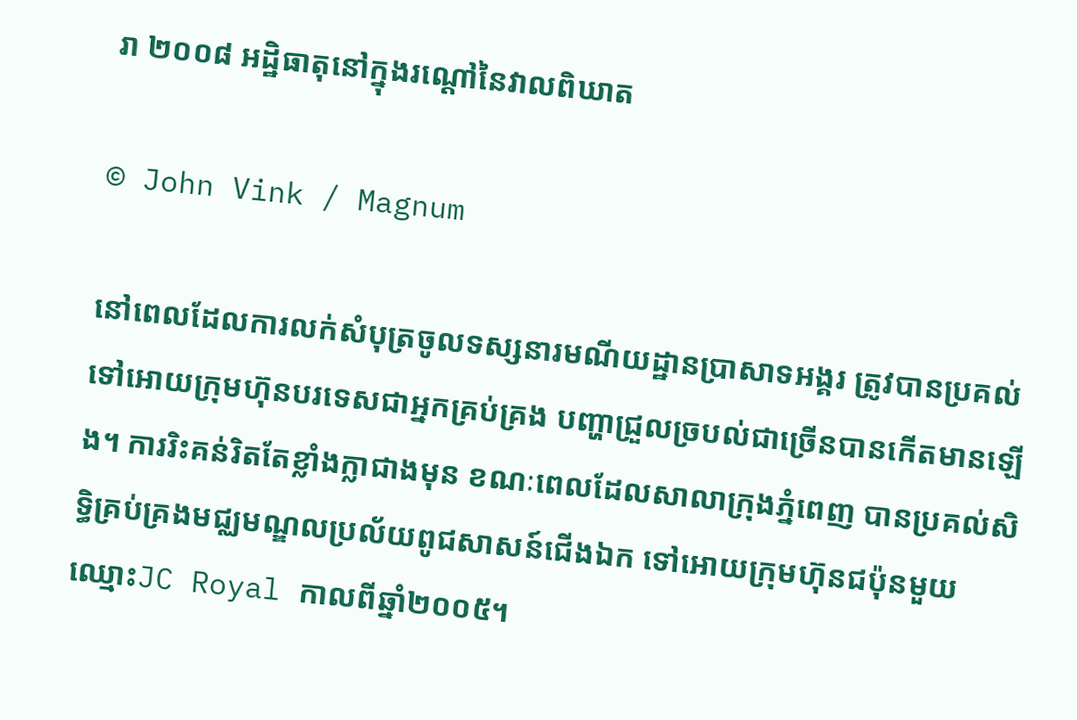រា ២០០៨ អដ្ឋិធាតុនៅក្នុងរណ្តៅនៃវាលពិឃាត

© John Vink / Magnum

នៅពេលដែលការលក់សំបុត្រចូលទស្សនារមណីយដ្ឋានប្រាសាទអង្គរ ត្រូវបានប្រគល់ទៅអោយក្រុមហ៊ុនបរទេសជាអ្នកគ្រប់គ្រង បញ្ហាជ្រួលច្របល់ជាច្រើនបានកើតមានឡើង។ ការរិះគន់រិតតែខ្លាំងក្លាជាងមុន ខណៈពេលដែលសាលាក្រុងភ្នំពេញ បានប្រគល់សិទ្ធិគ្រប់គ្រងមជ្ឈមណ្ឌលប្រល័យពូជសាសន៍ជើងឯក ទៅអោយក្រុមហ៊ុនជប៉ុនមួយ ឈ្មោះJC Royal កាលពីឆ្នាំ២០០៥។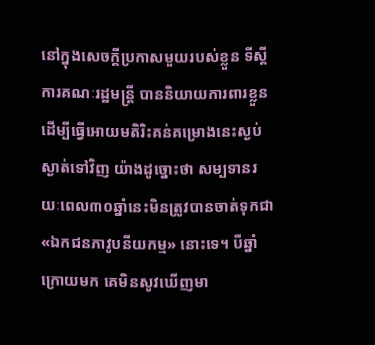នៅក្នុងសេចក្តីប្រកាសមួយរបស់ខ្លួន ទីស្តីការគណៈរដ្ឋមន្ត្រី បាននិយាយការពារខ្លួន ដើម្បីធ្វើអោយមតិរិះគន់គម្រោងនេះស្ងប់ស្ងាត់ទៅវិញ យ៉ាងដូច្នោះថា សម្បទានរយៈពេល៣០ឆ្នាំនេះមិនត្រូវបានចាត់ទុកជា «ឯកជនភាវូបនីយកម្ម» នោះទេ។ បីឆ្នាំក្រោយមក គេមិនសូវឃើញមា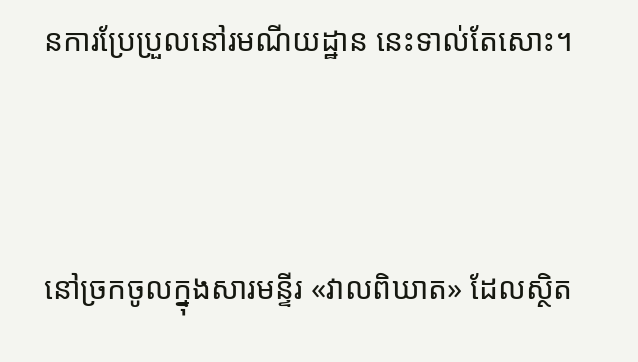នការប្រែប្រួលនៅរមណីយដ្ឋាន នេះទាល់តែសោះ។



នៅច្រកចូលក្នុងសារមន្ទីរ «វាលពិឃាត» ដែលស្ថិត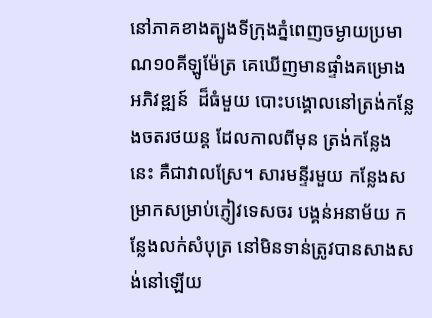នៅភាគខាងត្បូងទីក្រុងភ្នំពេញចម្ងាយប្រមាណ១០គីឡូម៉ែត្រ គេឃើញមានផ្ទាំងគម្រោងអភិវឌ្ឍន៍  ដ៏ធំមួយ បោះបង្គោលនៅត្រង់កន្លែងចតរថយន្ត ដែលកាលពីមុន ត្រង់កន្លែងនេះ គឺជាវាលស្រែ។ សារមន្ទីរមួយ កន្លែងសម្រាកសម្រាប់ភ្ញៀវទេសចរ បង្គន់អនាម័យ កន្លែងលក់សំបុត្រ នៅមិនទាន់ត្រូវបានសាងសង់នៅឡើយ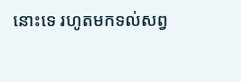នោះទេ រហូតមកទល់សព្វ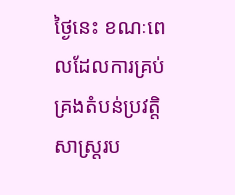ថ្ងៃនេះ ខណៈពេលដែលការគ្រប់គ្រងតំបន់ប្រវត្តិសាស្រ្តរប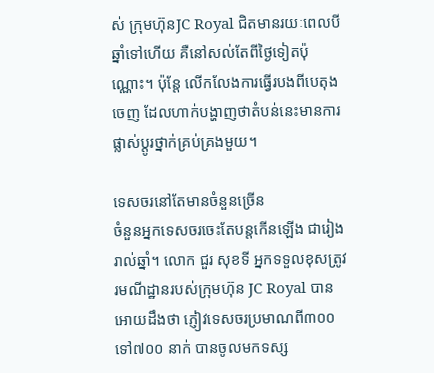ស់ ក្រុមហ៊ុនJC Royal ជិតមានរយៈពេលបីឆ្នាំទៅហើយ គឺនៅសល់តែពីថ្ងៃទៀតប៉ុណ្ណោះ។ ប៉ុន្តែ លើកលែងការធ្វើរបងពីបេតុងចេញ ដែលហាក់បង្ហាញថាតំបន់នេះមានការផ្លាស់ប្តូរថ្នាក់គ្រប់គ្រងមួយ។

ទេសចរនៅតែមានចំនួនច្រើន
ចំនួនអ្នកទេសចរចេះតែបន្តកើនឡើង ជារៀងរាល់ឆ្នាំ។ លោក ជួរ សុខទី អ្នកទទួលខុសត្រូវរមណីដ្ឋានរបស់ក្រុមហ៊ុន JC Royal បានអោយដឹងថា ភ្ញៀវទេសចរប្រមាណពី៣០០ ទៅ៧០០ នាក់ បានចូលមកទស្ស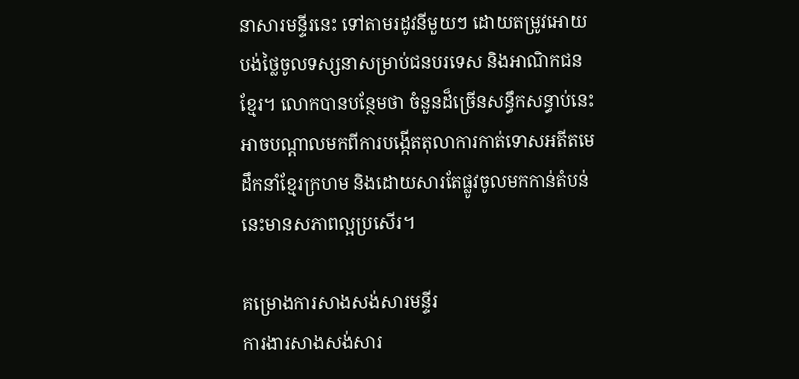នាសារមន្ទីរនេះ ទៅតាមរដូវនីមួយៗ ដោយតម្រូវអោយបង់ថ្លៃចូលទស្សនាសម្រាប់ជនបរទេស និងអាណិកជនខ្មែរ។ លោកបានបន្ថែមថា ចំនួនដ៏ច្រើនសន្ធឹកសន្ធាប់នេះអាចបណ្តាលមកពីការបង្កើតតុលាការកាត់ទោសអតីតមេដឹកនាំខ្មែរក្រហម និងដោយសារតែផ្លូវចូលមកកាន់តំបន់នេះមានសភាពល្អប្រសើរ។

គម្រោងការសាងសង់សារមន្ទីរ
ការងារសាងសង់សារ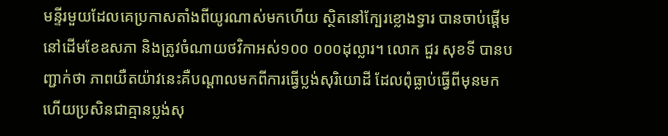មន្ទីរមួយដែលគេប្រកាសតាំងពីយូរណាស់មកហើយ ស្ថិតនៅក្បែរខ្លោងទ្វារ បានចាប់ផ្តើមនៅដើមខែឧសភា និងត្រូវចំណាយថវិកាអស់១០០ ០០០ដុល្លារ។ លោក ជួរ សុខទី បានបញ្ជាក់ថា ភាពយឺតយ៉ាវនេះគឺបណ្តាលមកពីការធ្វើប្លង់សុរិយោដី ដែលពុំធ្លាប់ធ្វើពីមុនមក ហើយប្រសិនជាគ្មានប្លង់សុ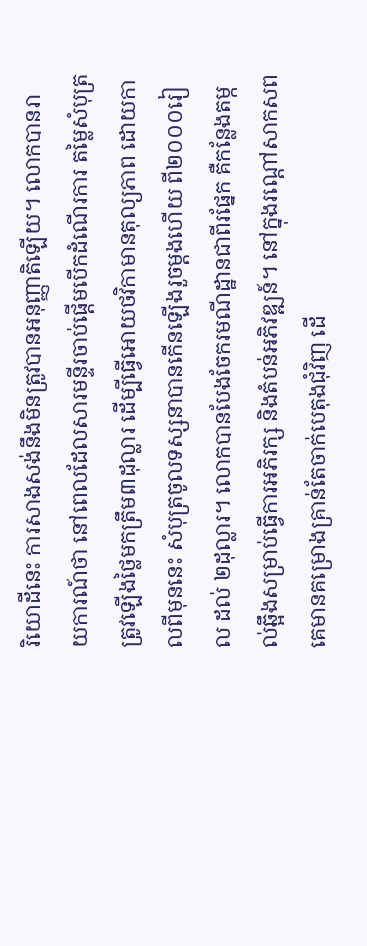រិយោដីនេះ ការសាងសង់នឹងមិនត្រូវបានអនុញ្ញាតិឡើយ។ លោកបានរាយការណ៍ថា នៅពេលដែលសារមន្ទីរចាប់ផ្តើមបើកដំណើរការ តម្លៃសំបុត្រត្រូវឡើងថ្លៃមកត្រឹម៣ដុល្លារ ដើម្បីធ្វើអោយថវិកាមានតុល្យភាព ដោយកាលពីមុននេះ សំបុត្រចូលទស្សនាបានកើនឡើងរួចម្តងហើយ ពី២០០០រៀល ដល់ ២ដុល្លារ។ លោកបានបែងចែករមណីដ្ឋានជាពីរផ្នែក គឺកន្លែងតម្កល់ឆ្អឹងសម្រាប់ធ្វើការអភិរក្ស និងតំបន់អភិវឌ្ឍន៍។ នៅក្នុងរណ្តៅសាកសព គេមានគម្រោងគ្រាន់តែចាក់បេតុងជុំវិញ ដើ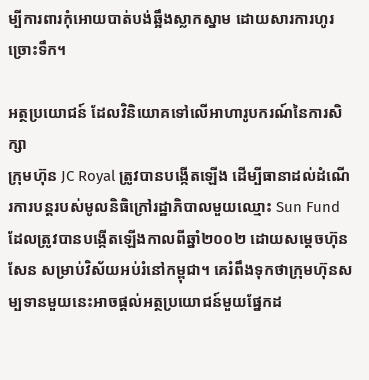ម្បីការពារកុំអោយបាត់បង់ឆ្អឹងស្លាកស្នាម ដោយសារការហូរច្រោះទឹក។

អត្ថប្រយោជន៍ ដែលវិនិយោគទៅលើអាហារូបករណ៍នៃការសិក្សា
ក្រុមហ៊ុន JC Royal ត្រូវបានបង្កើតឡើង ដើម្បីធានាដល់ដំណើរការបន្តរបស់មូលនិធិក្រៅរដ្ឋាភិបាលមួយឈ្មោះ Sun Fundដែលត្រូវបានបង្កើតឡើងកាលពីឆ្នាំ២០០២ ដោយសម្តេចហ៊ុន សែន សម្រាប់វិស័យអប់រំនៅកម្ពុជា។ គេរំពឹងទុកថាក្រុមហ៊ុនសម្បទានមួយនេះអាចផ្តល់អត្ថប្រយោជន៍មួយផ្នែកដ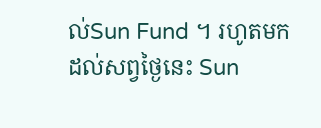ល់Sun Fund ។ រហូតមកដល់សព្វថ្ងៃនេះ Sun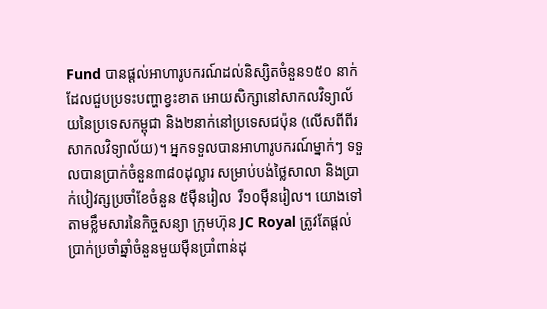Fund បានផ្តល់អាហារូបករណ៍ដល់និស្សិតចំនួន១៥០ នាក់ ដែលជួបប្រទះបញ្ហាខ្វះខាត អោយសិក្សានៅសាកលវិទ្យាល័យនៃប្រទេសកម្ពុជា និង២នាក់នៅប្រទេសជប៉ុន (លើសពីពីរសាកលវិទ្យាល័យ)។ អ្នកទទួលបានអាហារូបករណ៍ម្នាក់ៗ ទទួលបានប្រាក់ចំនួន៣៨០ដុល្លារ សម្រាប់បង់ថ្លៃសាលា និងប្រាក់បៀវត្សប្រចាំខែចំនួន ៥ម៉ឺនរៀល  រឺ១០ម៉ឺនរៀល។ យោងទៅតាមខ្លឹមសារនៃកិច្ចសន្យា ក្រុមហ៊ុន JC Royal ត្រូវតែផ្តល់ប្រាក់ប្រចាំឆ្នាំចំនួនមួយម៉ឺនប្រាំពាន់ដុ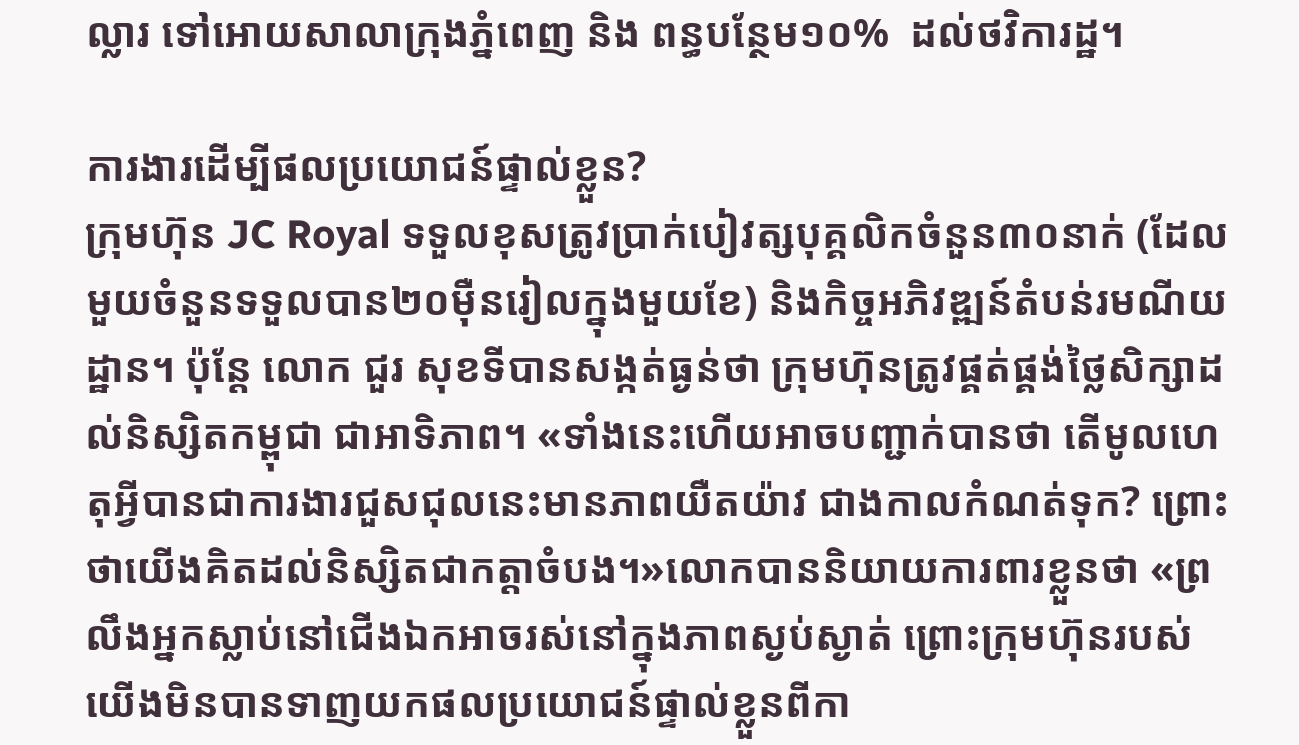ល្លារ ទៅអោយសាលាក្រុងភ្នំពេញ និង ពន្ធបន្ថែម១០%  ដល់ថវិការដ្ឋ។

ការងារដើម្បីផលប្រយោជន៍ផ្ទាល់ខ្លួន?
ក្រុមហ៊ុន JC Royal ទទួលខុសត្រូវប្រាក់បៀវត្សបុគ្គលិកចំនួន៣០នាក់ (ដែលមួយចំនួនទទួលបាន២០ម៉ឺនរៀលក្នុងមួយខែ) និងកិច្ចអភិវឌ្ឍន៍តំបន់រមណីយដ្ឋាន។ ប៉ុន្តែ លោក ជួរ សុខទីបានសង្កត់ធ្ងន់ថា ក្រុមហ៊ុនត្រូវផ្គត់ផ្គង់ថ្លៃសិក្សាដល់និស្សិតកម្ពុជា ជាអាទិភាព។ «ទាំងនេះហើយអាចបញ្ជាក់បានថា តើមូលហេតុអ្វីបានជាការងារជួសជុលនេះមានភាពយឺតយ៉ាវ ជាងកាលកំណត់ទុក? ព្រោះថាយើងគិតដល់និស្សិតជាកត្តាចំបង។»លោកបាននិយាយការពារខ្លួនថា «ព្រលឹងអ្នកស្លាប់នៅជើងឯកអាចរស់នៅក្នុងភាពស្ងប់ស្ងាត់ ព្រោះក្រុមហ៊ុនរបស់យើងមិនបានទាញយកផលប្រយោជន៍ផ្ទាល់ខ្លួនពីកា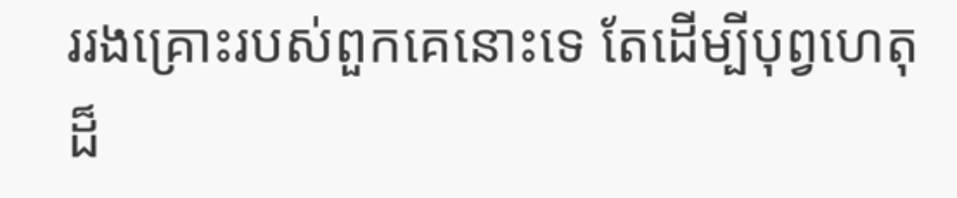ររងគ្រោះរបស់ពួកគេនោះទេ តែដើម្បីបុព្វហេតុដ៏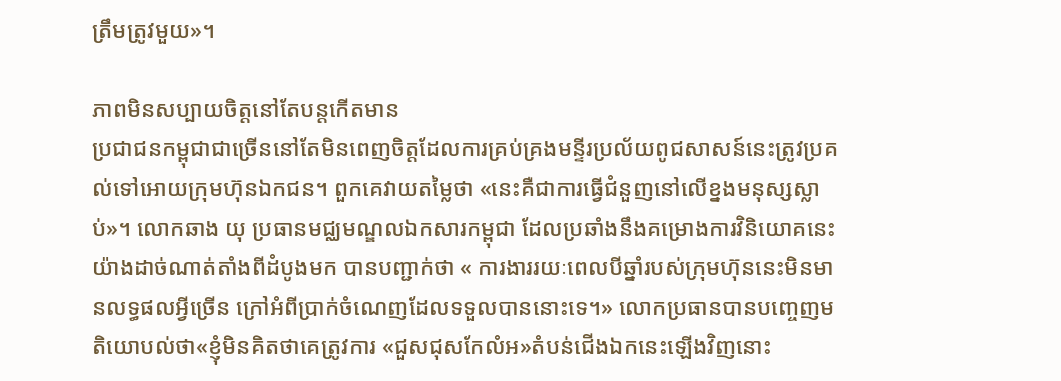ត្រឹមត្រូវមួយ»។

ភាពមិនសប្បាយចិត្តនៅតែបន្តកើតមាន
ប្រជាជនកម្ពុជាជាច្រើននៅតែមិនពេញចិត្តដែលការគ្រប់គ្រងមន្ទីរប្រល័យពូជសាសន៍នេះត្រូវប្រគល់ទៅអោយក្រុមហ៊ុនឯកជន។ ពួកគេវាយតម្លៃថា «នេះគឺជាការធ្វើជំនួញនៅលើខ្នងមនុស្សស្លាប់»។ លោកឆាង យុ ប្រធានមជ្ឈមណ្ឌលឯកសារកម្ពុជា ដែលប្រឆាំងនឹងគម្រោងការវិនិយោគនេះយ៉ាងដាច់ណាត់តាំងពីដំបូងមក បានបញ្ជាក់ថា « ការងាររយៈពេលបីឆ្នាំរបស់ក្រុមហ៊ុននេះមិនមានលទ្ធផលអ្វីច្រើន ក្រៅអំពីប្រាក់ចំណេញដែលទទួលបាននោះទេ។» លោកប្រធានបានបញ្ចេញមតិយោបល់ថា«ខ្ញុំមិនគិតថាគេត្រូវការ «ជួសជុសកែលំអ»តំបន់ជើងឯកនេះឡើងវិញនោះ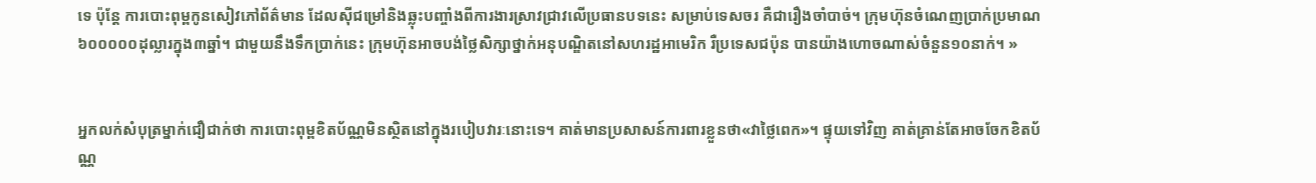ទេ ប៉ុន្តែ ការបោះពុម្ពកូនសៀវភៅព័ត៌មាន ដែលស៊ីជម្រៅនិងឆ្លុះបញ្ចាំងពីការងារស្រាវជ្រាវលើប្រធានបទនេះ សម្រាប់ទេសចរ គឺជារឿងចាំបាច់។ ក្រុមហ៊ុនចំណេញប្រាក់ប្រមាណ៦០០០០០ដុល្លារក្នុង៣ឆ្នាំ។ ជាមួយនឹងទឹកប្រាក់នេះ ក្រុមហ៊ុនអាចបង់ថ្លៃសិក្សាថ្នាក់អនុបណ្ឌិតនៅសហរដ្ឋអាមេរិក រឺប្រទេសជប៉ុន បានយ៉ាងហោចណាស់ចំនួន១០នាក់។ »


អ្នកលក់សំបុត្រម្នាក់ជឿជាក់ថា ការបោះពុម្ពខិតប័ណ្ណមិនស្ថិតនៅក្នុងរបៀបវារៈនោះទេ។ គាត់មានប្រសាសន៍ការពារខ្លួនថា«វាថ្លៃពេក»។ ផ្ទុយទៅវិញ គាត់គ្រាន់តែអាចចែកខិតប័ណ្ណ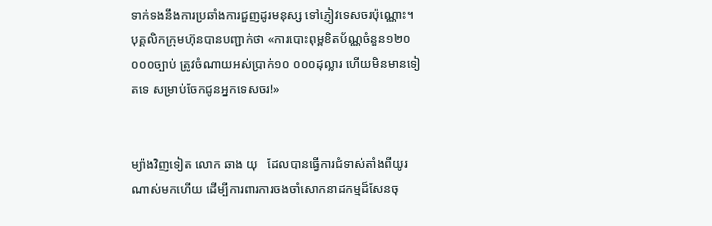ទាក់ទងនឹងការប្រឆាំងការជួញដូរមនុស្ស ទៅភ្ញៀវទេសចរប៉ុណ្ណោះ។ បុគ្គលិកក្រុមហ៊ុនបានបញ្ជាក់ថា «ការបោះពុម្ពខិតប័ណ្ណចំនួន១២០ ០០០ច្បាប់ ត្រូវចំណាយអស់ប្រាក់១០ ០០០ដុល្លារ ហើយមិនមានទៀតទេ សម្រាប់ចែកជូនអ្នកទេសចរ!»


ម្យ៉ាងវិញទៀត លោក ឆាង យុ   ដែលបានធ្វើការជំទាស់តាំងពីយូរណាស់មកហើយ ដើម្បីការពារការចងចាំសោកនាដកម្មដ៏សែនចុ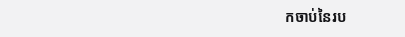កចាប់នៃរប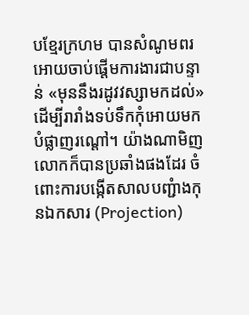បខ្មែរក្រហម បានសំណូមពរអោយចាប់ផ្តើមការងារជាបន្ទាន់ «មុននឹងរដូវវស្សាមកដល់» ដើម្បីរារាំងទប់ទឹកកុំអោយមកបំផ្លាញរណ្តៅ។ យ៉ាងណាមិញ លោកក៏បានប្រឆាំងផងដែរ ចំពោះការបង្កើតសាលបញ្ជំាងកុនឯកសារ (Projection)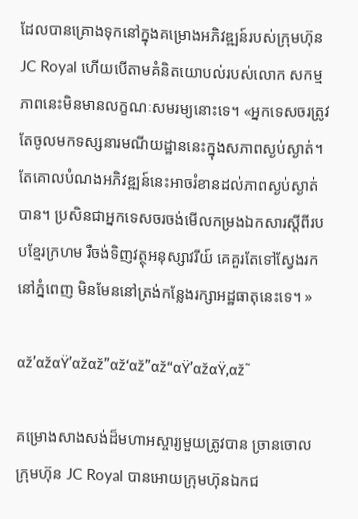ដែលបានគ្រោងទុកនៅក្នុងគម្រោងអភិវឌ្ឍន៍របស់ក្រុមហ៊ុនJC Royal ហើយបើតាមគំនិតយោបល់របស់លោក សកម្មភាពនេះមិនមានលក្ខណៈសមរម្យនោះទេ។ «អ្នកទេសចរត្រូវតែចូលមកទស្សនារមណីយដ្ឋាននេះក្នុងសភាពស្ងប់ស្ងាត់។ តែគោលបំណងអភិវឌ្ឍន៍នេះអាចរំខានដល់ភាពស្ងប់ស្ងាត់បាន។ ប្រសិនជាអ្នកទេសចរចង់មើលកម្រងឯកសារស្តីពីរបបខ្មែរក្រហម រឺចង់ទិញវត្ថុអនុស្សាវរីយ៍ គេគួរតែទៅស្វែងរកនៅភ្នំពេញ មិនមែននៅត្រង់កន្លែងរក្សាអដ្ឋធាតុនេះទេ។ »

αž’αžαŸ’αžαž”αž‘αž”αž“αŸ’αžαŸ‚αž˜

គម្រោងសាងសង់ដ៏មហាអស្ចារ្យមួយត្រូវបាន ច្រានចោល
ក្រុមហ៊ុន JC Royal បានអោយក្រុមហ៊ុនឯកជ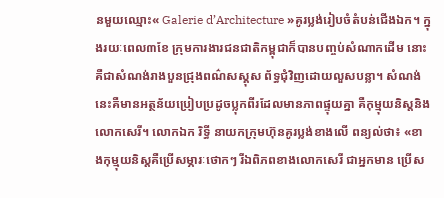នមួយឈ្មោះ« Galerie d’Architecture »គូរប្លង់រៀបចំតំបន់ជើងឯក។ ក្នុងរយៈពេល៣ខែ ក្រុមការងារជនជាតិកម្ពុជាក៏បានបញ្ចប់សំណាកដើម នោះគឺជាសំណង់រាងបួនជ្រុងពណ៌សស្គុស ព័ទ្ធជុំវិញដោយលួសបន្លា។ សំណង់នេះគឺមានអត្ថន័យប្រៀបប្រដូចប្លុកពីរដែលមានភាពផ្ទុយគ្នា គឺកុម្មុយនិស្តនិងលោកសេរី។ លោកឯក រិទ្ធី នាយកក្រុមហ៊ុនគូរប្លង់ខាងលើ ពន្យល់ថា៖ «ខាងកុម្មុយនិស្តគឺប្រើសម្ភារៈថោកៗ រីឯពិភពខាងលោកសេរី ជាអ្នកមាន ប្រើស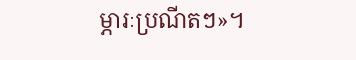ម្ភារៈប្រណីតៗ»។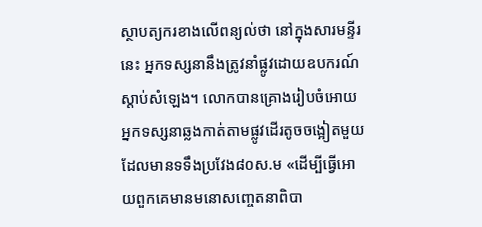ស្ថាបត្យករខាងលើពន្យល់ថា នៅក្នុងសារមន្ទីរនេះ អ្នកទស្សនានឹងត្រូវនាំផ្លូវដោយឧបករណ៍ស្តាប់សំឡេង។ លោកបានគ្រោងរៀបចំអោយអ្នកទស្សនាឆ្លងកាត់តាមផ្លូវដើរតូចចង្អៀតមួយដែលមានទទឹងប្រវែង៨០ស.ម «ដើម្បីធ្វើអោយពួកគេមានមនោសញ្ចេតនាពិបា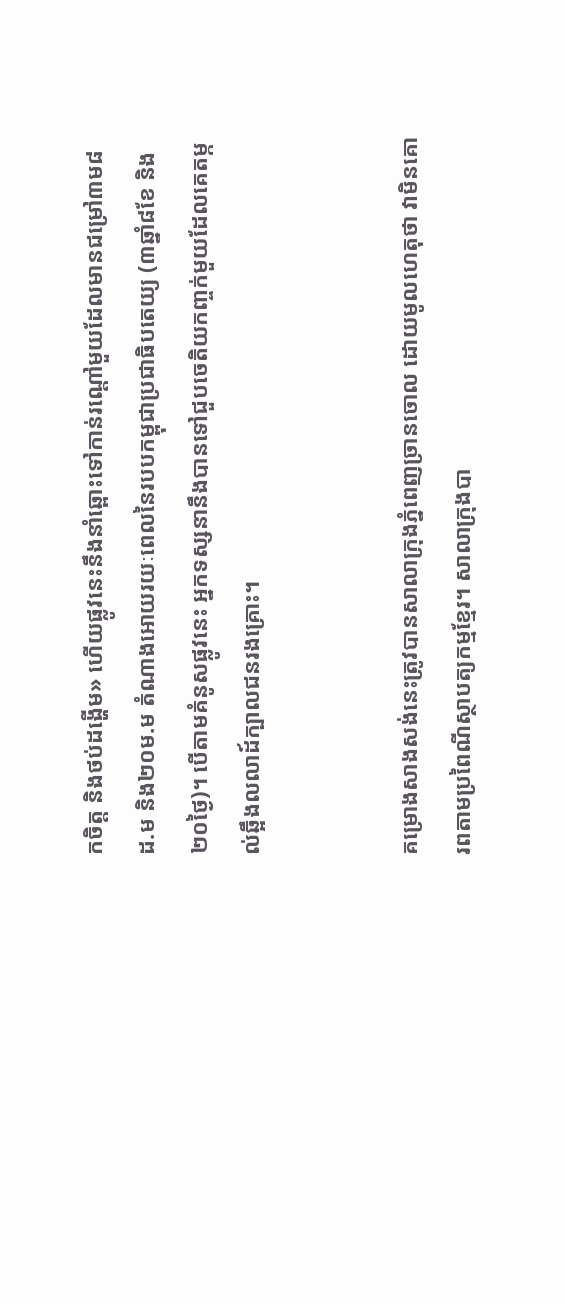កចិត្ត និងថប់ដង្ហើម» ហើយផ្លូវនេះនឹងនាំឆ្ពោះទៅកាន់រណ្តៅមួយដែលមានជម្រៅ៣ម៨ដ.ម និង២០ម.ម តំណាងអោយរយៈពេលនៃរបបកម្ពុជាប្រជាធិបតេយ្យ (៣ឆ្នាំ៨ខែ និង២០ថ្ងៃ)។ បើតាមគំនូសផ្លូវនេះ អ្នកទស្សនានឹងបានទៅជួបចេតិយកញ្ចក់មួយដែលគេតម្កល់ឆ្អឹងលលាដ៍ក្បាលជនរងគ្រោះ។


គម្រោងសាងសង់នេះត្រូវបានសាលាក្រុងភ្នំពេញច្រានចោល ដោយមូលហេតុថា វាមិនគោរពតាមប្រពៃណីស្ថាបត្យកម្មខ្មែរ។ សាលាក្រុងបា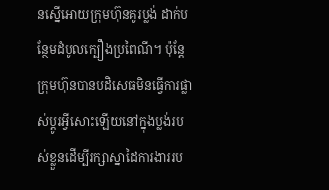នស្នើអោយក្រុមហ៊ុនគូរប្លង់ ដាក់បន្ថែមដំបូលក្បឿងប្រពៃណី។ ប៉ុន្តែ ក្រុមហ៊ុនបានបដិសេធមិនធ្វើការផ្លាស់ប្តូរអ្វីសោះឡើយនៅក្នុងប្លង់របស់ខ្លួនដើម្បីរក្សាស្នាដៃការងាររប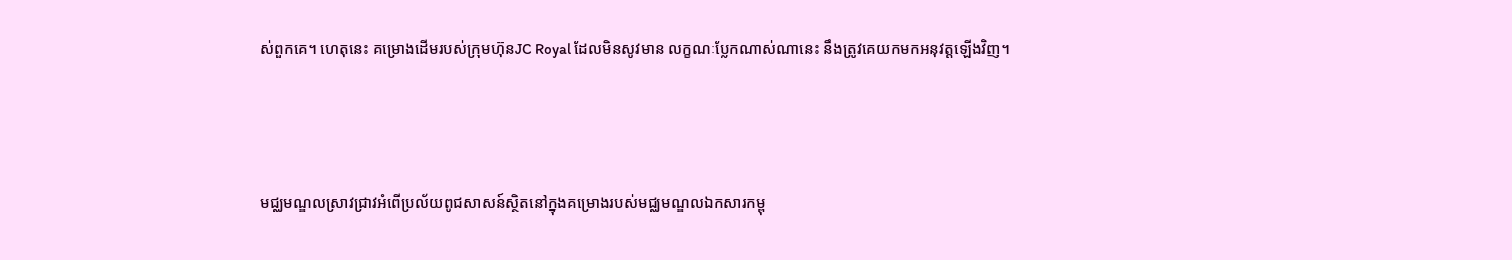ស់ពួកគេ។ ហេតុនេះ គម្រោងដើមរបស់ក្រុមហ៊ុនJC Royal ដែលមិនសូវមាន លក្ខណៈប្លែកណាស់ណានេះ នឹងត្រូវគេយកមកអនុវត្តឡើងវិញ។



មជ្ឈមណ្ឌលស្រាវជ្រាវអំពើប្រល័យពូជសាសន៍ស្ថិតនៅក្នុងគម្រោងរបស់មជ្ឈមណ្ឌលឯកសារកម្ពុ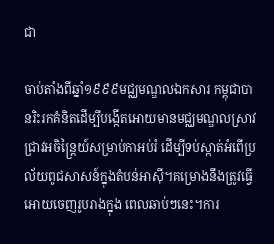ជា

ចាប់តាំងពីឆ្នាំ១៩៩៩មជ្ឈមណ្ឌលឯកសារ កម្ពុជាបានរិះរកគំនិតដើម្បីបង្កើតអោយមានមជ្ឈមណ្ឌលស្រាវជ្រាវអចិន្រៃ្តយ៍សម្រាប់កាអប់រំ ដើម្បីទប់ស្កាត់អំពើប្រល័យពូជសាសន៍ក្នុងតំបន់អាស៊ី។គម្រោងនឹងត្រូវធ្វើអោយចេញរូបរាងក្នុង ពេលឆាប់ៗនេះ។ការ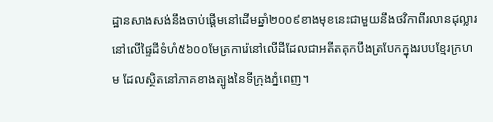ដ្ឋានសាងសង់នឹងចាប់ផ្តើមនៅដើមឆ្នាំ២០០៩ខាងមុខនេះជាមួយនឹងថវិកាពីរលានដុល្លារនៅលើផ្ទៃដីទំហំ៥៦០០មែត្រការ៉េនៅលើដីដែលជាអតីតគុកបឹងត្របែកក្នុងរបបខ្មែរក្រហម ដែលស្ថិតនៅភាគខាងត្បូងនៃទីក្រុងភ្នំពេញ។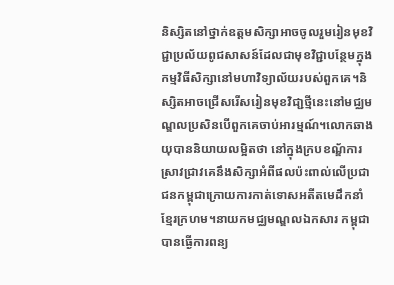និស្សិតនៅថ្នាក់ឧត្តមសិក្សាអាចចូលរួមរៀនមុខវិជ្ជាប្រល័យពូជសាសន៍ដែលជាមុខវិជ្ជាបន្ថែមក្នុង កម្មវិធីសិក្សានៅមហាវិទ្យាល័យរបស់ពួកគេ។និស្សិតអាចជ្រើសរើសរៀនមុខវិជា្ជថ្មីនេះនៅមជ្ឈមណ្ឌលប្រសិនបើពួកគេចាប់អារម្មណ៍។លោកឆាង យុបាននិយាយលម្អិតថា នៅក្នុងក្របខណ័្ឌការស្រាវជ្រាវគេនឹងសិក្សាអំពីផលប៉ះពាល់លើប្រជាជនកម្ពុជាក្រោយការកាត់ទោសអតីតមេដឹកនាំខ្មែរក្រហម។នាយកមជ្ឈមណ្ឌលឯកសារ កម្ពុជាបានធ្ងើការពន្យ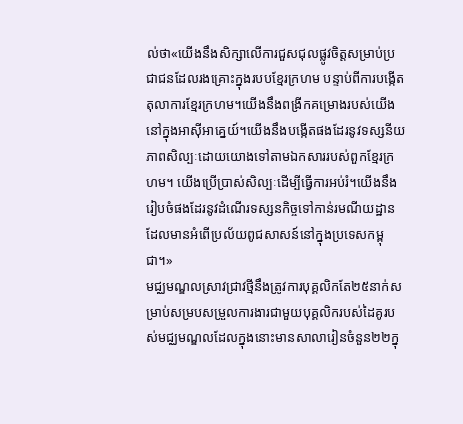ល់ថា«យើងនឹងសិក្សាលើការជួសជុលផ្លូវចិត្តសម្រាប់ប្រជាជនដែលរងគ្រោះក្នុងរបបខ្មែរក្រហម បន្ទាប់ពីការបង្កើត តុលាការខ្មែរក្រហម។យើងនឹងពង្រីកគម្រោងរបស់យើងនៅក្នុងអាស៊ីអាគ្នេយ៍។យើងនឹងបង្កើតផងដែរនូវទស្សនីយភាពសិល្បៈដោយយោងទៅតាមឯកសាររបស់ពួកខ្មែរក្រហម។ យើងប្រើប្រាស់សិល្បៈដើម្បីធ្វើការអប់រំ។យើងនឹងរៀបចំផងដែរនូវដំណើរទស្សនកិច្ចទៅកាន់រមណីយដ្ឋានដែលមានអំពើប្រល័យពូជសាសន៍នៅក្នុងប្រទេសកម្ពុជា។»
មជ្ឈមណ្ឌលស្រាវជ្រាវថ្មីនឹងត្រូវការបុគ្គលិកតែ២៥នាក់សម្រាប់សម្របសម្រួលការងារជាមួយបុគ្គលិករបស់ដៃគូរបស់មជ្ឈមណ្ឌលដែលក្នុងនោះមានសាលារៀនចំនួន២២ក្នុ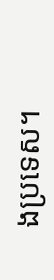ងប្រទេស។